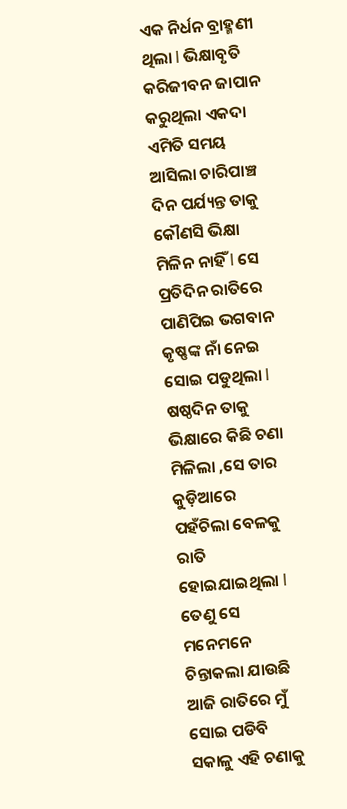ଏକ ନିର୍ଧନ ବ୍ରାହ୍ମଣୀ ଥିଲା l ଭିକ୍ଷାବୃତି କରିଜୀବନ ଜାପାନ କରୁଥିଲା ଏକଦା ଏମିତି ସମୟ ଆସିଲା ଚାରିପାଞ୍ଚ ଦିନ ପର୍ଯ୍ୟନ୍ତ ତାକୁ କୌଣସି ଭିକ୍ଷା ମିଳିନ ନାହିଁ l ସେ ପ୍ରତିଦିନ ରାତିରେ ପାଣିପିଇ ଭଗବାନ କୃଷ୍ଣଙ୍କ ନାଁ ନେଇ ସୋଇ ପଡୁଥିଲା l ଷଷ୍ଠଦିନ ତାକୁ ଭିକ୍ଷାରେ କିଛି ଚଣା ମିଳିଲା ,ସେ ତାର କୁଡ଼ିଆରେ ପହଁଚିଲା ବେଳକୁ ରାତି ହୋଇଯାଇଥିଲା l ତେଣୁ ସେ ମନେମନେ ଚିନ୍ତାକଲା ଯାଉଛି ଆଜି ରାତିରେ ମୁଁ ସୋଇ ପଡିବି ସକାଳୁ ଏହି ଚଣାକୁ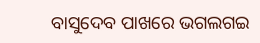ବାସୁଦେବ ପାଖରେ ଭଗଲଗଇ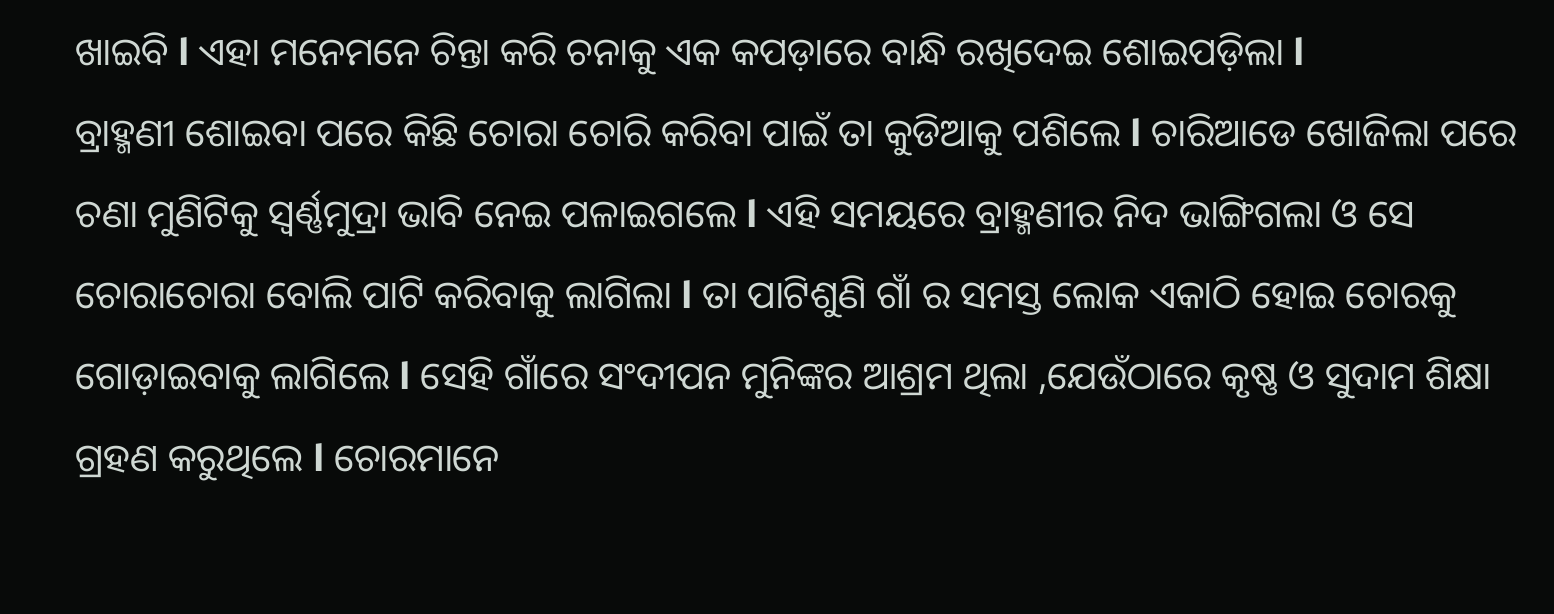ଖାଇବି l ଏହା ମନେମନେ ଚିନ୍ତା କରି ଚନାକୁ ଏକ କପଡ଼ାରେ ବାନ୍ଧି ରଖିଦେଇ ଶୋଇପଡ଼ିଲା l
ବ୍ରାହ୍ମଣୀ ଶୋଇବା ପରେ କିଛି ଚୋରା ଚୋରି କରିବା ପାଇଁ ତା କୁଡିଆକୁ ପଶିଲେ l ଚାରିଆଡେ ଖୋଜିଲା ପରେ ଚଣା ମୁଣିଟିକୁ ସ୍ବର୍ଣ୍ଣମୁଦ୍ରା ଭାବି ନେଇ ପଳାଇଗଲେ l ଏହି ସମୟରେ ବ୍ରାହ୍ମଣୀର ନିଦ ଭାଙ୍ଗିଗଲା ଓ ସେ ଚୋରାଚୋରା ବୋଲି ପାଟି କରିବାକୁ ଲାଗିଲା l ତା ପାଟିଶୁଣି ଗାଁ ର ସମସ୍ତ ଲୋକ ଏକାଠି ହୋଇ ଚୋରକୁ ଗୋଡ଼ାଇବାକୁ ଲାଗିଲେ l ସେହି ଗାଁରେ ସଂଦୀପନ ମୁନିଙ୍କର ଆଶ୍ରମ ଥିଲା ,ଯେଉଁଠାରେ କୃଷ୍ଣ ଓ ସୁଦାମ ଶିକ୍ଷା ଗ୍ରହଣ କରୁଥିଲେ l ଚୋରମାନେ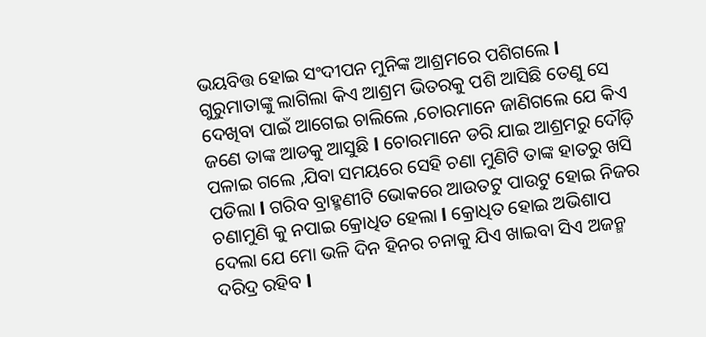ଭୟବିତ୍ତ ହୋଇ ସଂଦୀପନ ମୁନିଙ୍କ ଆଶ୍ରମରେ ପଶିଗଲେ l
ଗୁରୁମାତାଙ୍କୁ ଲାଗିଲା କିଏ ଆଶ୍ରମ ଭିତରକୁ ପଶି ଆସିଛି ତେଣୁ ସେ ଦେଖିବା ପାଇଁ ଆଗେଇ ଚାଲିଲେ ,ଚୋରମାନେ ଜାଣିଗଲେ ଯେ କିଏ ଜଣେ ତାଙ୍କ ଆଡକୁ ଆସୁଛି l ଚୋରମାନେ ଡରି ଯାଇ ଆଶ୍ରମରୁ ଦୌଡ଼ି ପଳାଇ ଗଲେ ,ଯିବା ସମୟରେ ସେହି ଚଣା ମୁଣିଟି ତାଙ୍କ ହାତରୁ ଖସି ପଡିଲା l ଗରିବ ବ୍ରାହ୍ମଣୀଟି ଭୋକରେ ଆଉତଟୁ ପାଉଟୁ ହୋଇ ନିଜର ଚଣାମୁଣି କୁ ନପାଇ କ୍ରୋଧିତ ହେଲା l କ୍ରୋଧିତ ହୋଇ ଅଭିଶାପ ଦେଲା ଯେ ମୋ ଭଳି ଦିନ ହିନର ଚନାକୁ ଯିଏ ଖାଇବା ସିଏ ଅଜନ୍ମ ଦରିଦ୍ର ରହିବ l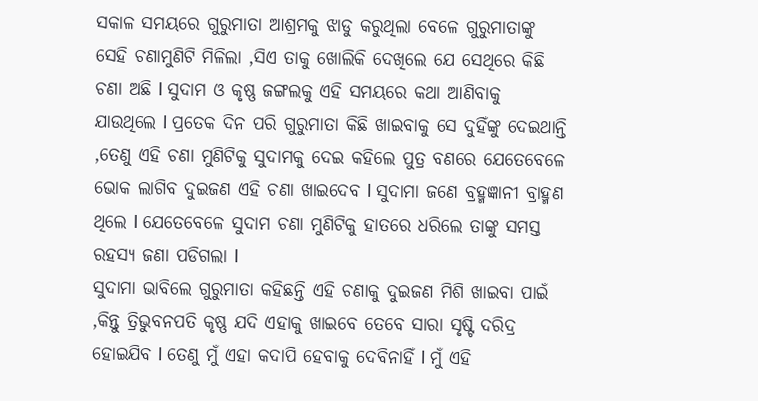ସକାଳ ସମୟରେ ଗୁରୁମାତା ଆଶ୍ରମକୁ ଝାଡୁ କରୁଥିଲା ବେଳେ ଗୁରୁମାତାଙ୍କୁ ସେହି ଚଣାମୁଣିଟି ମିଳିଲା ,ସିଏ ତାକୁ ଖୋଲିକି ଦେଖିଲେ ଯେ ସେଥିରେ କିଛି ଚଣା ଅଛି l ସୁଦାମ ଓ କୃଷ୍ଣ ଜଙ୍ଗଲକୁ ଏହି ସମୟରେ କଥା ଆଣିବାକୁ ଯାଉଥିଲେ l ପ୍ରତେକ ଦିନ ପରି ଗୁରୁମାତା କିଛି ଖାଇବାକୁ ସେ ଦୁହିଁଙ୍କୁ ଦେଇଥାନ୍ତି ,ତେଣୁ ଏହି ଚଣା ମୁଣିଟିକୁ ସୁଦାମକୁ ଦେଇ କହିଲେ ପୁତ୍ର ବଣରେ ଯେତେବେଳେ ଭୋକ ଲାଗିବ ଦୁଇଜଣ ଏହି ଚଣା ଖାଇଦେବ l ସୁଦାମା ଜଣେ ବ୍ରହ୍ମଜ୍ଞାନୀ ବ୍ରାହ୍ମଣ ଥିଲେ l ଯେତେବେଳେ ସୁଦାମ ଚଣା ମୁଣିଟିକୁ ହାତରେ ଧରିଲେ ତାଙ୍କୁ ସମସ୍ତ ରହସ୍ୟ ଜଣା ପଡିଗଲା l
ସୁଦାମା ଭାବିଲେ ଗୁରୁମାତା କହିଛନ୍ତି ଏହି ଚଣାକୁ ଦୁଇଜଣ ମିଶି ଖାଇବା ପାଇଁ ,କିନ୍ତୁ ତ୍ରିଭୁବନପତି କୃଷ୍ଣ ଯଦି ଏହାକୁ ଖାଇବେ ତେବେ ସାରା ସୃଷ୍ଟି ଦରିଦ୍ର ହୋଇଯିବ l ତେଣୁ ମୁଁ ଏହା କଦାପି ହେବାକୁ ଦେବିନାହିଁ l ମୁଁ ଏହି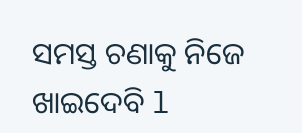ସମସ୍ତ ଚଣାକୁ ନିଜେ ଖାଇଦେବି l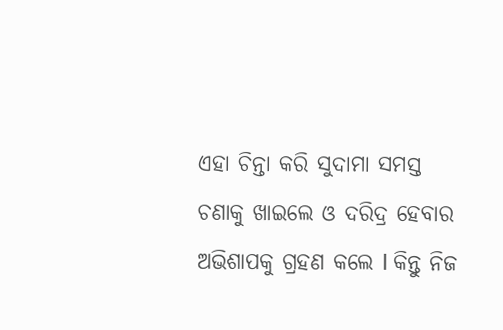ଏହା ଚିନ୍ତା କରି ସୁଦାମା ସମସ୍ତ ଚଣାକୁ ଖାଇଲେ ଓ ଦରିଦ୍ର ହେବାର ଅଭିଶାପକୁ ଗ୍ରହଣ କଲେ l କିନ୍ତୁ ନିଜ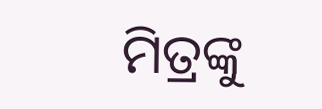ମିତ୍ରଙ୍କୁ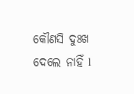କୌଣସି ଦୁଃଖ ଦେଲେ ନାହିଁ l